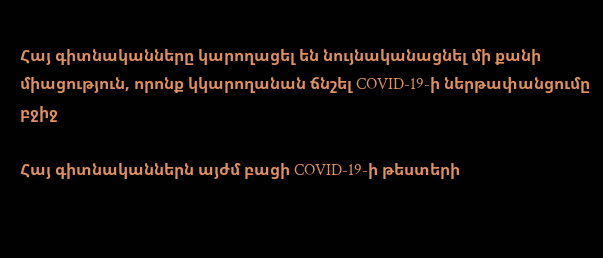Հայ գիտնականները կարողացել են նույնականացնել մի քանի միացություն, որոնք կկարողանան ճնշել COVID-19-ի ներթափանցումը բջիջ

Հայ գիտնականներն այժմ բացի COVID-19-ի թեստերի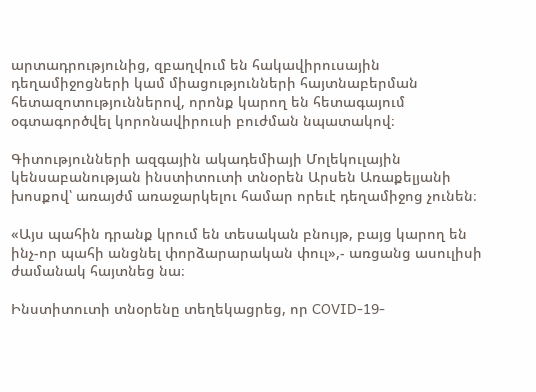արտադրությունից, զբաղվում են հակավիրուսային դեղամիջոցների կամ միացությունների հայտնաբերման հետազոտություններով, որոնք կարող են հետագայում օգտագործվել կորոնավիրուսի բուժման նպատակով։

Գիտությունների ազգային ակադեմիայի Մոլեկուլային կենսաբանության ինստիտուտի տնօրեն Արսեն Առաքելյանի խոսքով՝ առայժմ առաջարկելու համար որեւէ դեղամիջոց չունեն։

«Այս պահին դրանք կրում են տեսական բնույթ, բայց կարող են ինչ-որ պահի անցնել փորձարարական փուլ»,- առցանց ասուլիսի ժամանակ հայտնեց նա։

Ինստիտուտի տնօրենը տեղեկացրեց, որ COVID-19-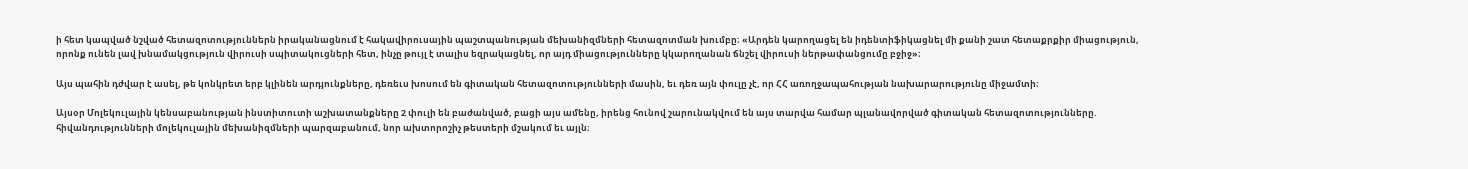ի հետ կապված նշված հետազոտություններն իրականացնում է հակավիրուսային պաշտպանության մեխանիզմների հետազոտման խումբը։ «Արդեն կարողացել են իդենտիֆիկացնել մի քանի շատ հետաքրքիր միացություն, որոնք ունեն լավ խնամակցություն վիրուսի սպիտակուցների հետ, ինչը թույլ է տալիս եզրակացնել, որ այդ միացությունները կկարողանան ճնշել վիրուսի ներթափանցումը բջիջ»։

Այս պահին դժվար է ասել, թե կոնկրետ երբ կլինեն արդյունքները, դեռեւս խոսում են գիտական հետազոտությունների մասին, եւ դեռ այն փուլը չէ, որ ՀՀ առողջապահության նախարարությունը միջամտի։

Այսօր Մոլեկուլային կենսաբանության ինստիտուտի աշխատանքները 2 փուլի են բաժանված, բացի այս ամենը, իրենց հունով շարունակվում են այս տարվա համար պլանավորված գիտական հետազոտությունները. հիվանդությունների մոլեկուլային մեխանիզմների պարզաբանում, նոր ախտորոշիչ թեստերի մշակում եւ այլն։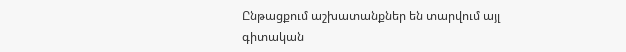Ընթացքում աշխատանքներ են տարվում այլ գիտական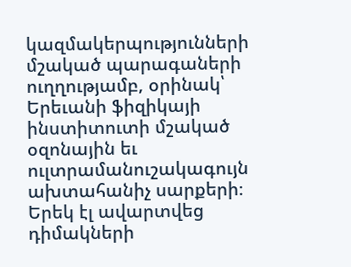կազմակերպությունների մշակած պարագաների ուղղությամբ, օրինակ՝ Երեւանի ֆիզիկայի ինստիտուտի մշակած օզոնային եւ ուլտրամանուշակագույն ախտահանիչ սարքերի։ Երեկ էլ ավարտվեց դիմակների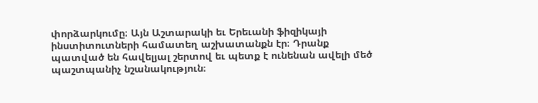փորձարկումը։ Այն Աշտարակի եւ Երեւանի ֆիզիկայի ինստիտուտների համատեղ աշխատանքն էր։ Դրանք պատված են հավելյալ շերտով եւ պետք է ունենան ավելի մեծ պաշտպանիչ նշանակություն։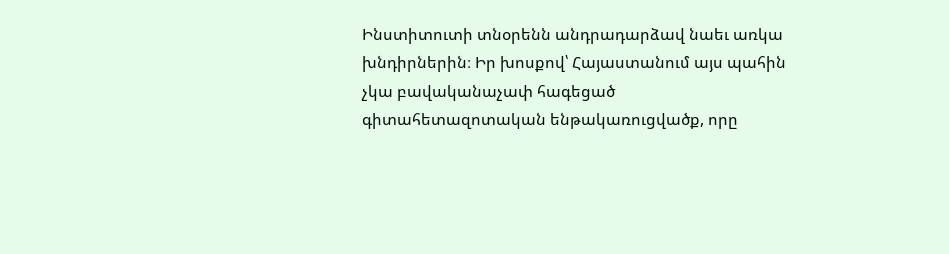Ինստիտուտի տնօրենն անդրադարձավ նաեւ առկա խնդիրներին։ Իր խոսքով՝ Հայաստանում այս պահին չկա բավականաչափ հագեցած գիտահետազոտական ենթակառուցվածք, որը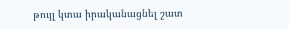թույլ կտա իրականացնել շատ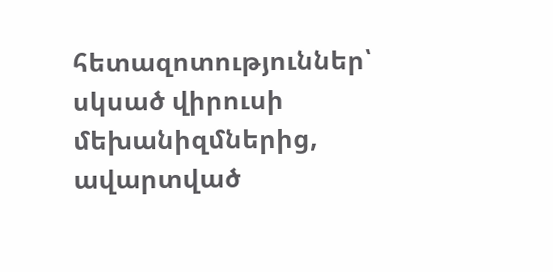հետազոտություններ՝ սկսած վիրուսի մեխանիզմներից, ավարտված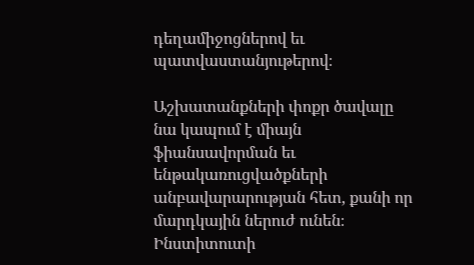դեղամիջոցներով եւ պատվաստանյութերով։

Աշխատանքների փոքր ծավալը նա կապում է միայն ֆիանսավորման եւ ենթակառուցվածքների անբավարարության հետ, քանի որ մարդկային ներուժ ունեն։ Ինստիտուտի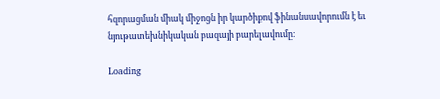հզորացման միակ միջոցն իր կարծիքով ֆինանսավորումն է եւ նյութատեխնիկական բազայի բարելավումը։

Loading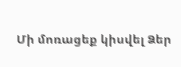Մի մոռացեք կիսվել Ձեր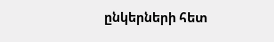ընկերների հետ